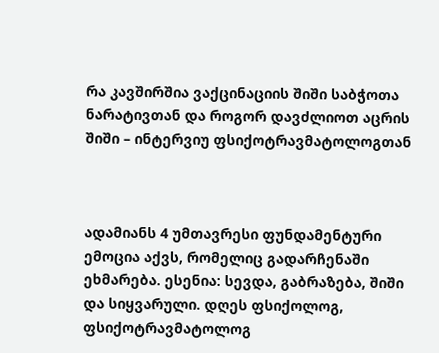რა კავშირშია ვაქცინაციის შიში საბჭოთა ნარატივთან და როგორ დავძლიოთ აცრის შიში – ინტერვიუ ფსიქოტრავმატოლოგთან



ადამიანს 4 უმთავრესი ფუნდამენტური ემოცია აქვს, რომელიც გადარჩენაში ეხმარება. ესენია: სევდა, გაბრაზება, შიში და სიყვარული. დღეს ფსიქოლოგ, ფსიქოტრავმატოლოგ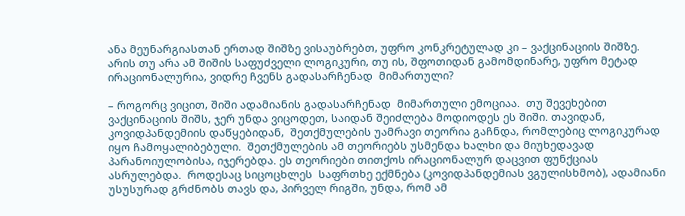ანა მეუნარგიასთან ერთად შიშზე ვისაუბრებთ, უფრო კონკრეტულად კი – ვაქცინაციის შიშზე. არის თუ არა ამ შიშის საფუძველი ლოგიკური, თუ ის, შფოთიდან გამომდინარე, უფრო მეტად ირაციონალურია, ვიდრე ჩვენს გადასარჩენად  მიმართული?

– როგორც ვიცით, შიში ადამიანის გადასარჩენად  მიმართული ემოციაა.  თუ შევეხებით ვაქცინაციის შიშს, ჯერ უნდა ვიცოდეთ, საიდან შეიძლება მოდიოდეს ეს შიში. თავიდან, კოვიდპანდემიის დაწყებიდან,  შეთქმულების უამრავი თეორია გაჩნდა, რომლებიც ლოგიკურად იყო ჩამოყალიბებული.  შეთქმულების ამ თეორიებს უსმენდა ხალხი და მიუხედავად პარანოიულობისა, იჯერებდა. ეს თეორიები თითქოს ირაციონალურ დაცვით ფუნქციას ასრულებდა.  როდესაც სიცოცხლეს  საფრთხე ექმნება (კოვიდპანდემიას ვგულისხმობ), ადამიანი უსუსურად გრძნობს თავს და, პირველ რიგში, უნდა, რომ ამ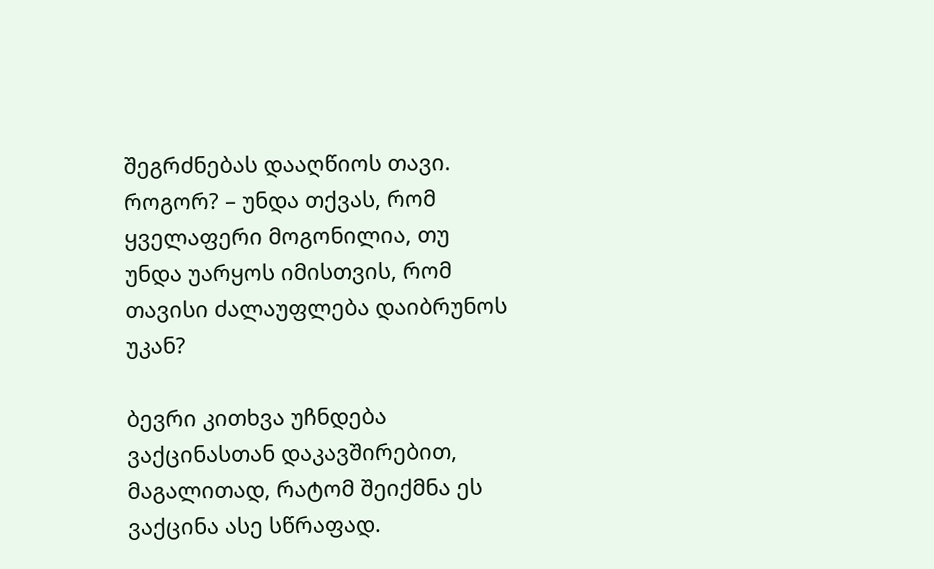შეგრძნებას დააღწიოს თავი. როგორ? – უნდა თქვას, რომ ყველაფერი მოგონილია, თუ უნდა უარყოს იმისთვის, რომ თავისი ძალაუფლება დაიბრუნოს უკან?

ბევრი კითხვა უჩნდება ვაქცინასთან დაკავშირებით, მაგალითად, რატომ შეიქმნა ეს ვაქცინა ასე სწრაფად.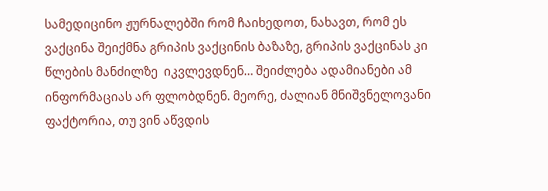სამედიცინო ჟურნალებში რომ ჩაიხედოთ, ნახავთ, რომ ეს ვაქცინა შეიქმნა გრიპის ვაქცინის ბაზაზე, გრიპის ვაქცინას კი წლების მანძილზე  იკვლევდნენ… შეიძლება ადამიანები ამ ინფორმაციას არ ფლობდნენ. მეორე, ძალიან მნიშვნელოვანი ფაქტორია, თუ ვინ აწვდის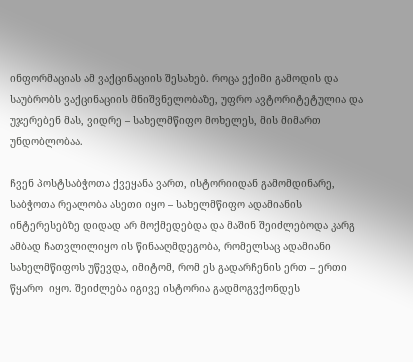ინფორმაციას ამ ვაქცინაციის შესახებ. როცა ექიმი გამოდის და საუბრობს ვაქცინაციის მნიშვნელობაზე, უფრო ავტორიტეტულია და უჯერებენ მას, ვიდრე – სახელმწიფო მოხელეს, მის მიმართ უნდობლობაა.

ჩვენ პოსტსაბჭოთა ქვეყანა ვართ, ისტორიიდან გამომდინარე, საბჭოთა რეალობა ასეთი იყო – სახელმწიფო ადამიანის ინტერესებზე დიდად არ მოქმედებდა და მაშინ შეიძლებოდა კარგ ამბად ჩათვლილიყო ის წინააღმდეგობა, რომელსაც ადამიანი სახელმწიფოს უწევდა, იმიტომ, რომ ეს გადარჩენის ერთ – ერთი წყარო  იყო. შეიძლება იგივე ისტორია გადმოგვქონდეს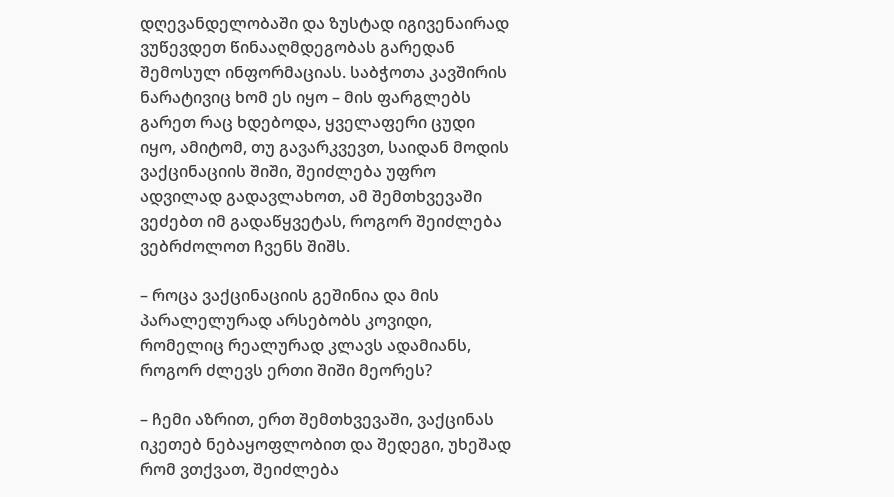დღევანდელობაში და ზუსტად იგივენაირად ვუწევდეთ წინააღმდეგობას გარედან შემოსულ ინფორმაციას. საბჭოთა კავშირის ნარატივიც ხომ ეს იყო – მის ფარგლებს გარეთ რაც ხდებოდა, ყველაფერი ცუდი იყო, ამიტომ, თუ გავარკვევთ, საიდან მოდის ვაქცინაციის შიში, შეიძლება უფრო ადვილად გადავლახოთ, ამ შემთხვევაში ვეძებთ იმ გადაწყვეტას, როგორ შეიძლება ვებრძოლოთ ჩვენს შიშს.

– როცა ვაქცინაციის გეშინია და მის პარალელურად არსებობს კოვიდი, რომელიც რეალურად კლავს ადამიანს, როგორ ძლევს ერთი შიში მეორეს?

– ჩემი აზრით, ერთ შემთხვევაში, ვაქცინას იკეთებ ნებაყოფლობით და შედეგი, უხეშად რომ ვთქვათ, შეიძლება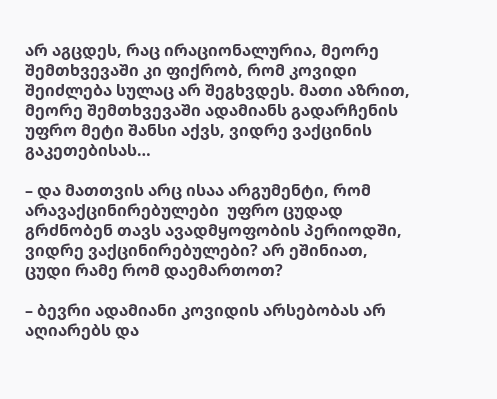არ აგცდეს, რაც ირაციონალურია, მეორე შემთხვევაში კი ფიქრობ, რომ კოვიდი შეიძლება სულაც არ შეგხვდეს. მათი აზრით, მეორე შემთხვევაში ადამიანს გადარჩენის უფრო მეტი შანსი აქვს, ვიდრე ვაქცინის გაკეთებისას…

– და მათთვის არც ისაა არგუმენტი, რომ არავაქცინირებულები  უფრო ცუდად გრძნობენ თავს ავადმყოფობის პერიოდში, ვიდრე ვაქცინირებულები? არ ეშინიათ, ცუდი რამე რომ დაემართოთ?

– ბევრი ადამიანი კოვიდის არსებობას არ აღიარებს და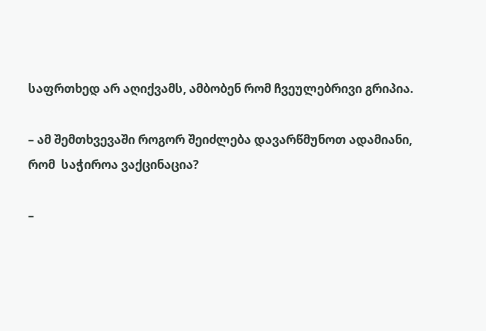საფრთხედ არ აღიქვამს, ამბობენ რომ ჩვეულებრივი გრიპია.

– ამ შემთხვევაში როგორ შეიძლება დავარწმუნოთ ადამიანი, რომ  საჭიროა ვაქცინაცია?

–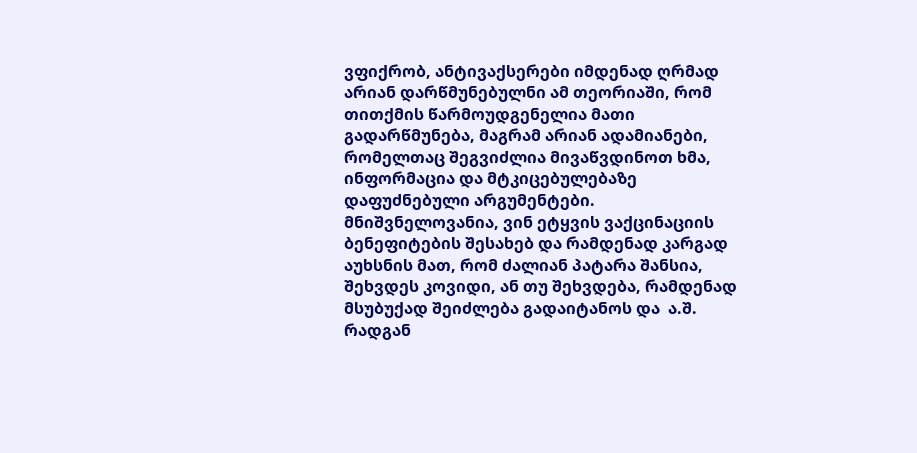ვფიქრობ, ანტივაქსერები იმდენად ღრმად არიან დარწმუნებულნი ამ თეორიაში, რომ თითქმის წარმოუდგენელია მათი გადარწმუნება, მაგრამ არიან ადამიანები, რომელთაც შეგვიძლია მივაწვდინოთ ხმა, ინფორმაცია და მტკიცებულებაზე დაფუძნებული არგუმენტები. მნიშვნელოვანია, ვინ ეტყვის ვაქცინაციის ბენეფიტების შესახებ და რამდენად კარგად აუხსნის მათ, რომ ძალიან პატარა შანსია, შეხვდეს კოვიდი, ან თუ შეხვდება, რამდენად მსუბუქად შეიძლება გადაიტანოს და  ა.შ. რადგან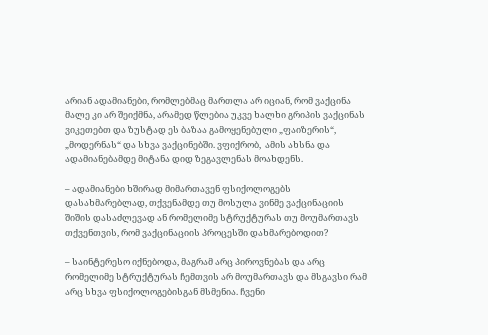არიან ადამიანები, რომლებმაც მართლა არ იციან, რომ ვაქცინა მალე კი არ შეიქმნა, არამედ წლებია უკვე ხალხი გრიპის ვაქცინას ვიკეთებთ და ზუსტად ეს ბაზაა გამოყენებული „ფაიზერის“, „მოდერნას“ და სხვა ვაქცინებში. ვფიქრობ,  ამის ახსნა და ადამიანებამდე მიტანა დიდ ზეგავლენას მოახდენს.

– ადამიანები ხშირად მიმართავენ ფსიქოლოგებს დასახმარებლად, თქვენამდე თუ მოსულა ვინმე ვაქცინაციის შიშის დასაძლევად ან რომელიმე სტრუქტურას თუ მოუმართავს თქვენთვის, რომ ვაქცინაციის პროცესში დახმარებოდით?

– საინტერესო იქნებოდა, მაგრამ არც პიროვნებას და არც რომელიმე სტრუქტურას ჩემთვის არ მოუმართავს და მსგავსი რამ არც სხვა ფსიქოლოგებისგან მსმენია. ჩვენი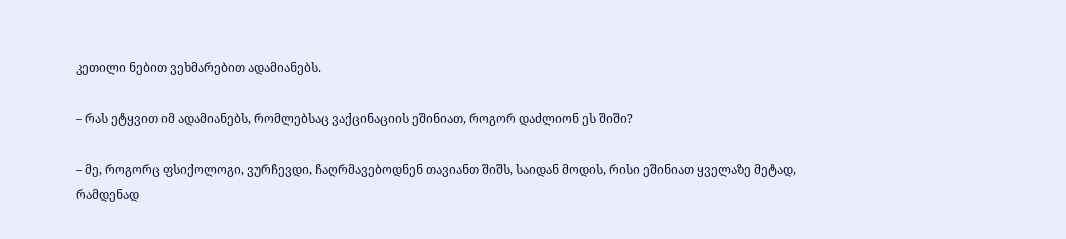კეთილი ნებით ვეხმარებით ადამიანებს.

– რას ეტყვით იმ ადამიანებს, რომლებსაც ვაქცინაციის ეშინიათ, როგორ დაძლიონ ეს შიში?

– მე, როგორც ფსიქოლოგი, ვურჩევდი, ჩაღრმავებოდნენ თავიანთ შიშს, საიდან მოდის, რისი ეშინიათ ყველაზე მეტად, რამდენად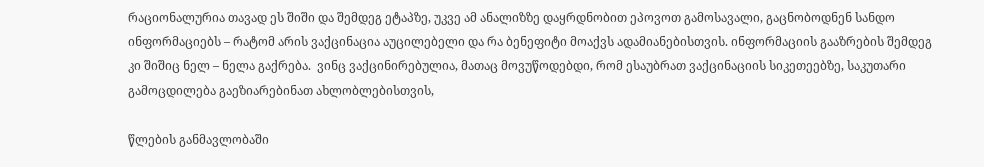რაციონალურია თავად ეს შიში და შემდეგ ეტაპზე, უკვე ამ ანალიზზე დაყრდნობით ეპოვოთ გამოსავალი, გაცნობოდნენ სანდო ინფორმაციებს – რატომ არის ვაქცინაცია აუცილებელი და რა ბენეფიტი მოაქვს ადამიანებისთვის. ინფორმაციის გააზრების შემდეგ კი შიშიც ნელ – ნელა გაქრება.  ვინც ვაქცინირებულია, მათაც მოვუწოდებდი, რომ ესაუბრათ ვაქცინაციის სიკეთეებზე, საკუთარი გამოცდილება გაეზიარებინათ ახლობლებისთვის,

წლების განმავლობაში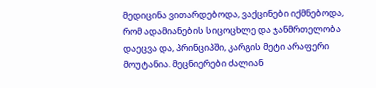მედიცინა ვითარდებოდა, ვაქცინები იქმნებოდა, რომ ადამიანების სიცოცხლე და ჯანმრთელობა დაეცვა და, პრინციპში, კარგის მეტი არაფერი მოუტანია. მეცნიერები ძალიან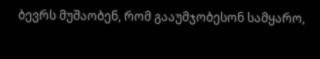ბევრს მუშაობენ, რომ გააუმჯობესონ სამყარო,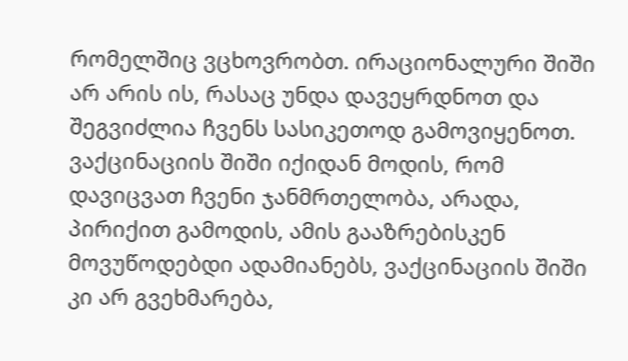რომელშიც ვცხოვრობთ. ირაციონალური შიში არ არის ის, რასაც უნდა დავეყრდნოთ და შეგვიძლია ჩვენს სასიკეთოდ გამოვიყენოთ. ვაქცინაციის შიში იქიდან მოდის, რომ დავიცვათ ჩვენი ჯანმრთელობა, არადა, პირიქით გამოდის, ამის გააზრებისკენ მოვუწოდებდი ადამიანებს, ვაქცინაციის შიში კი არ გვეხმარება,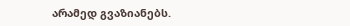არამედ გვაზიანებს.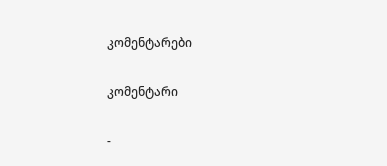კომენტარები

კომენტარი

-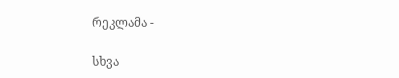რეკლამა -

სხვა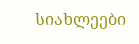სიახლეები